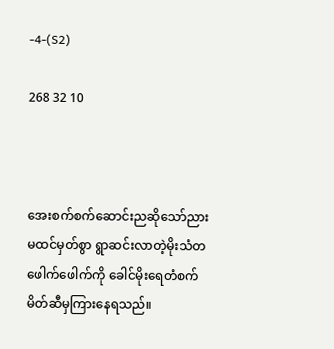-4-(S2)

268 32 10



အေးစက်စက်ဆောင်းညဆိုသော်ညား မထင်မှတ်စွာ ရွာဆင်းလာတဲ့မိုးသံတ‌ ဖေါက်ဖေါက်ကို ခေါင်မိုးရေတံစက်မိတ်ဆီမှကြားနေရသည်။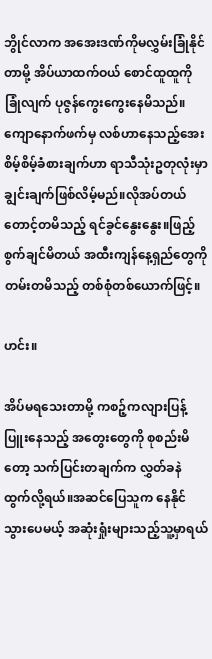ဘွိုင်လာက အအေးဒဏ်ကိုမလွှမ်းခြုံ‌နိုင်တာမို့ အိပ်ယာထက်ဝယ် စောင်ထူထူကိုခြုံလျက် ပုဇွန်ကွေး‌ကွေးနေမိသည်။ကျောနောက်ဖက်မှ လစ်ဟာနေသည့်အေးစိမ့်စိမ့်ခံစားချက်ဟာ ရာသီသုံးဥတုလုံးမှာ ချွင်းချက်ဖြစ်လိမ့်မည်။လိုအပ်တယ် တောင့်တမိသည့် ရင်ခွင်နွေးနွေး။ဖြည့်စွက်ချင်မိတယ် အထီးကျန်နေ့ရှည်တွေကို တမ်းတမိသည့် တစ်စုံတစ်ယောက်ဖြင့်။

ဟင်း။

အိပ်မရသေးတာမို့ ‌ကစဉ့်ကလျားပြန့်ပြူးနေသည့် အတွေးတွေကို စုစည်းမိတော့ သက်ပြင်းတချက်က လွှတ်ခနဲထွက်လို့ရယ်။အဆင်ပြေသူက နေနိုင်သွားပေမယ့် အဆုံးရှုံးများသည့်သူ့မှာရယ်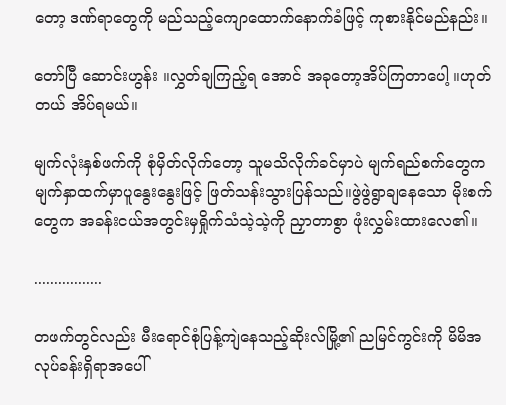တော့ ဒဏ်ရာတွေကို မည်သည့်ကျောထောက်နောက်ခံဖြင့် ကုစားနိုင်မည်နည်း။

တော်ပြီ ဆောင်းဟွန်း ။လွှတ်ချကြည့်ရ‌ အောင် အခုတော့အိပ်ကြတာပေါ့ ။ဟုတ်တယ် အိပ်ရမယ်။

မျက်လုံးနှစ်ဖက်ကို စုံမှိတ်လိုက်တော့ သူမသိလိုက်ခင်မှာပဲ မျက်ရည်စက်တွေက မျက်နှာထက်မှာပူနွေးနွေးဖြင့် ဖြတ်သန်းသွားပြန်သည်။ဖွဲဖွဲရွာချနေသော မိုးစက်တွေက အခန်းငယ်အတွင်းမှရှိုက်သံသဲ့သဲ့ကို ညှာတာစွာ ဖုံးလွှမ်းထားလေ၏။

.................

တဖက်တွင်လည်း မီးရောင်စုံပြန့်ကျဲနေသည့်ဆိုးလ်မြို့၏ ညမြင်ကွင်းကို မိမိအလုပ်ခန်းရှိရာအပေါ်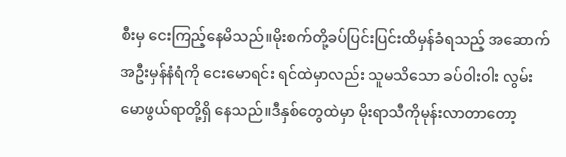စီးမှ ငေးကြည့်နေမိသည်။မိုးစက်တို့ခပ်ပြင်းပြင်းထိမှန်ခံရသည့် အဆောက်အဦးမှန်နံရံကို ငေးမောရင်း ရင်ထဲမှာလည်း သူမသိသော ခပ်ဝါးဝါး လွမ်းမောဖွယ်ရာတို့ရှိ‌ နေသည်။ဒီနှစ်တွေထဲမှာ မိုးရာသီကိုမုန်းလာတာတော့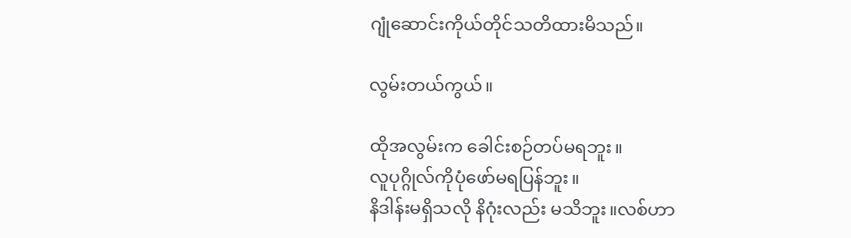ဂျုံဆောင်းကိုယ်တိုင်သတိထားမိသည်။

လွမ်းတယ်ကွယ်။

ထိုအလွမ်းက ခေါင်းစဉ်တပ်မရဘူး။
လူပုဂ္ဂိုလ်ကိုပုံဖော်မရပြန်ဘူး။
နိဒါန်းမရှိသလို နိဂုံးလည်း မသိဘူး။လစ်ဟာ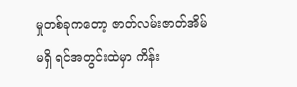မှုတစ်ခုကတော့ ဇာတ်လမ်းဇာတ်အိမ်မရှိ ရင်အတွင်းထဲမှာ ကိန်း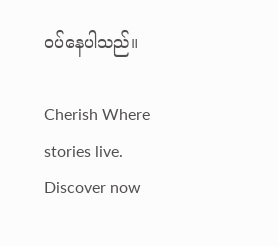ဝပ်နေပါသည်။

Cherish Where stories live. Discover now